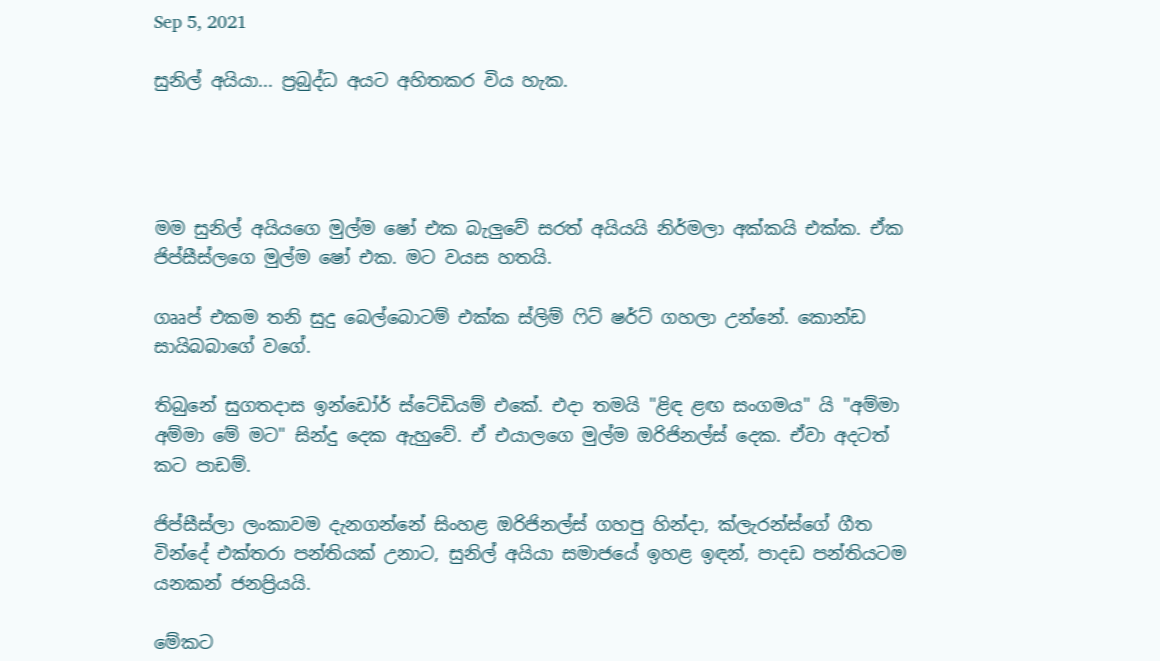Sep 5, 2021

සුනිල් අයියා... ප්‍රබුද්ධ අයට අහිතකර විය හැක.




මම සුනිල් අයියගෙ මුල්ම ෂෝ එක බැලුවේ සරත් අයියයි නිර්මලා අක්කයි එක්ක. ඒක ජිප්සීස්ලගෙ මුල්ම ෂෝ එක. මට වයස හතයි.

ගෲප් එකම තනි සුදු බෙල්බොටම් එක්ක ස්ලිම් ෆිට් ෂර්ට් ගහලා උන්නේ. කොන්ඩ සායිබබාගේ වගේ.

තිබුනේ සුගතදාස ඉන්ඩෝර් ස්ටේඩියම් එකේ. එදා තමයි "ළිඳ ළඟ සංගමය" යි "අම්මා අම්මා මේ මට" සින්දු දෙක ඇහුවේ. ඒ එයාලගෙ මුල්ම ඔරිජිනල්ස් දෙක. ඒවා අදටත් කට පාඩම්.

ජිප්සීස්ලා ලංකාවම දැනගන්නේ සිංහළ ඔරිජිනල්ස් ගහපු හින්දා, ක්ලැරන්ස්ගේ ගීත වින්දේ එක්තරා පන්තියක් උනාට, සුනිල් අයියා සමාජයේ ඉහළ ඉඳන්, පාදඩ පන්තියටම යනකන් ජනප්‍රියයි.

මේකට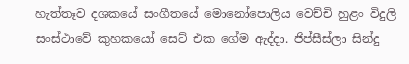හැත්තෑව දශකයේ සංගීතයේ මොනෝපොලිය වෙච්චි හුළං විදුලි සංස්ථාවේ කුහකයෝ සෙට් එක ගේම ඇද්දා. ජිප්සීස්ලා සින්දු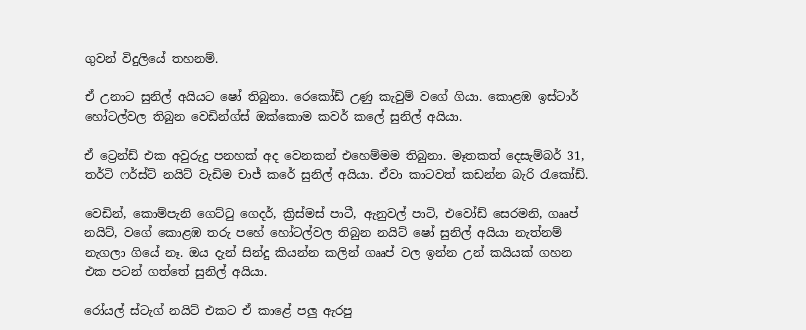ගුවන් විදුලියේ තහනම්.

ඒ උනාට සුනිල් අයියට ෂෝ තිබුනා. රෙකෝඩ් උණු කැවුම් වගේ ගියා. කොළඹ ඉස්ටාර් හෝටල්වල තිබුන වෙඩින්ග්ස් ඔක්කොම කවර් කලේ සුනිල් අයියා.

ඒ ට්‍රෙන්ඩ් එක අවුරුදු පනහක් අද වෙනකන් එහෙම්මම තිබුනා. මෑතකත් දෙසැම්බර් 31, තර්ටි ෆර්ස්ට් නයිට් වැඩිම චාජ් කරේ සුනිල් අයියා. ඒවා කාටවත් කඩන්න බැරි රැකෝඩ්.

වෙඩින්, කොම්පැනි ගෙට්ටු ගෙදර්, ක්‍රිස්මස් පාටී, ඇනුවල් පාටි, එවෝඩ් සෙරමනි, ගෲප් නයිට්, වගේ කොළඹ තරු පහේ හෝටල්වල තිබුන නයිට් ෂෝ සුනිල් අයියා නැත්නම් නැගලා ගියේ නෑ. ඔය දැන් සින්දු කියන්න කලින් ගෲප් වල ඉන්න උන් කයියක් ගහන එක පටන් ගත්තේ සුනිල් අයියා.

රෝයල් ස්ටැග් නයිට් එකට ඒ කාළේ පලු ඇරපු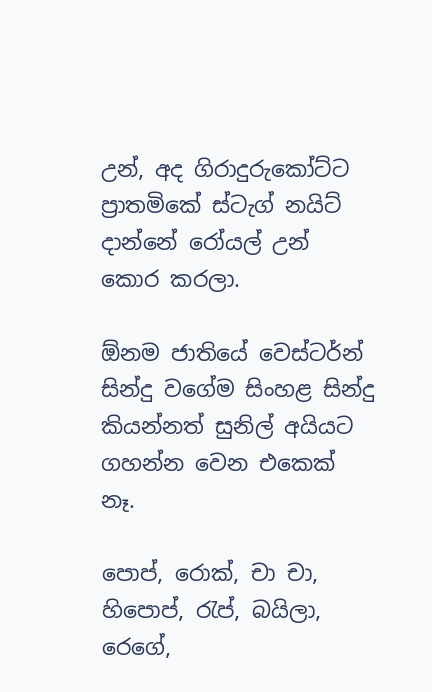උන්, අද ගිරාදුරුකෝට්ට ප්‍රාතමිකේ ස්ටැග් නයිට් දාන්නේ රෝයල් උන් කොර කරලා.

ඕනම ජාතියේ වෙස්ටර්න් සින්දු වගේම සිංහළ සින්දු කියන්නත් සුනිල් අයියට ගහන්න වෙන එකෙක් නෑ.

පොප්, රොක්, චා චා, හිපොප්, රැප්, බයිලා, රෙගේ,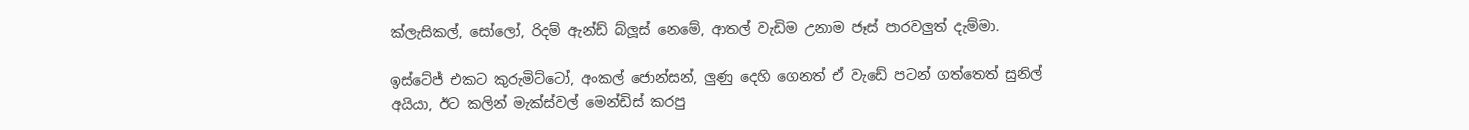ක්ලැසිකල්, සෝලෝ, රිදම් ඇන්ඩ් බ්ලූස් නෙමේ, ආතල් වැඩිම උනාම ජෑස් පාරවලුත් දැම්මා.

ඉස්ටේජ් එකට කුරුමිට්ටෝ, අංකල් ජොන්සන්, ලුණු දෙහි ගෙනත් ඒ වැඩේ පටන් ගත්තෙත් සුනිල් අයියා, ඊට කලින් මැක්ස්වල් මෙන්ඩිස් කරපු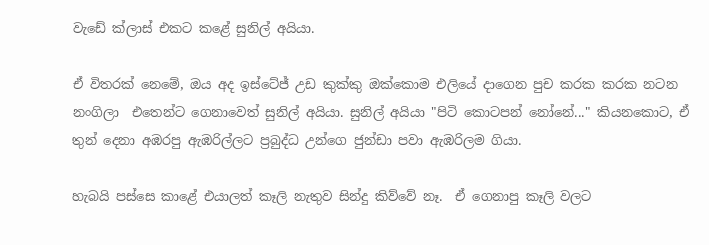වැඩේ ක්ලාස් එකට කළේ සුනිල් අයියා.

ඒ විතරක් නෙමේ, ඔය අද ඉස්ටේජ් උඩ කුක්කු ඔක්කොම එලියේ දාගෙන පුච කරක කරක නටන නංගිලා  එතෙන්ට ගෙනාවෙත් සුනිල් අයියා. සුනිල් අයියා "පිටි කොටපන් නෝනේ..." කියනකොට, ඒ තුන් දෙනා අඹරපු ඇඹරිල්ලට ප්‍රබුද්ධ උන්ගෙ ජුන්ඩා පවා ඇඹරිලම ගියා.

හැබයි පස්සෙ කාළේ එයාලත් කෑලි නැතුව සින්දු කිව්වේ නෑ.  ඒ ගෙනාපු කෑලි වලට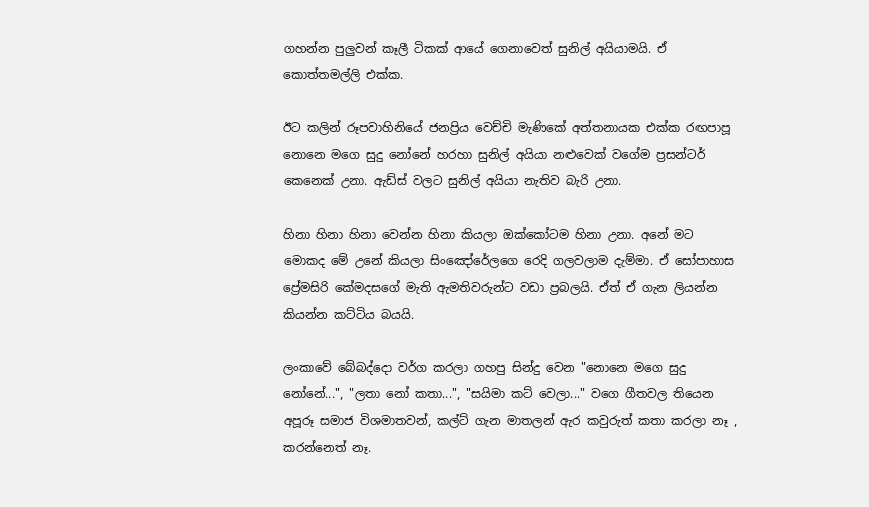ගහන්න පුලුවන් කෑලී ටිකක් ආයේ ගෙනාවෙත් සුනිල් අයියාමයි. ඒ කොත්තමල්ලි එක්ක.

ඊට කලින් රූපවාහිනියේ ජනප්‍රිය වෙච්චි මැණිකේ අත්තනායක එක්ක රඟපාපූ නොනෙ මගෙ සුදු නෝනේ හරහා සුනිල් අයියා නළුවෙක් වගේම ප්‍රසන්ටර් කෙනෙක් උනා. ඇඩ්ස් වලට සුනිල් අයියා නැතිව බැරි උනා.

හිනා හිනා හිනා වෙන්න හිනා කියලා ඔක්කෝටම හිනා උනා. අනේ මට මොකද මේ උනේ කියලා සිංඤෝරේලගෙ රෙදි ගලවලාම දැම්මා. ඒ සෝපාහාස ප්‍රේමසිරි කේමදසගේ මැති ඇමතිවරුන්ට වඩා ප්‍රබලයි. ඒත් ඒ ගැන ලියන්න කියන්න කට්ටිය බයයි.

ලංකාවේ බේබද්දො වර්ග කරලා ගහපු සින්දු වෙන "නොනෙ මගෙ සුදු නෝනේ...", "ලතා නෝ කතා...", "සයිමා කට් වෙලා..." වගෙ ගීතවල තියෙන අපූරූ සමාජ විශමාතවන්, කල්ට් ගැන මාතලන් ඇර කවුරුත් කතා කරලා නෑ , කරන්නෙත් නෑ.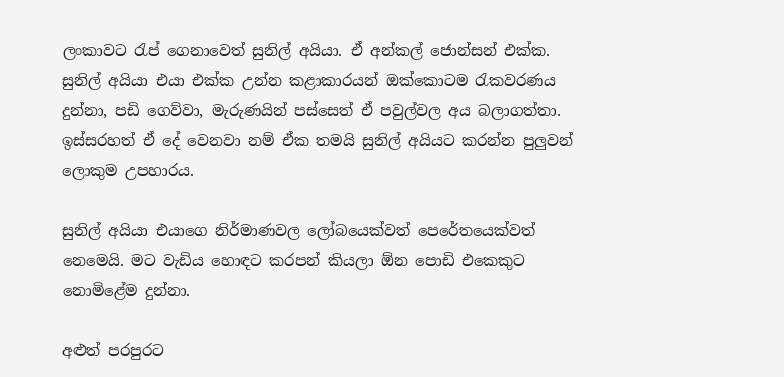ලංකාවට රැප් ගෙනාවෙත් සුනිල් අයියා. ඒ අන්කල් ජොන්සන් එක්ක. සුනිල් අයියා එයා එක්ක උන්න කළාකාරයන් ඔක්කොටම රැකවරණය දුන්නා, පඩි ගෙව්වා, මැරුණයින් පස්සෙත් ඒ පවුල්වල අය බලාගත්තා. ඉස්සරහත් ඒ දේ වෙනවා නම් ඒක තමයි සුනිල් අයියට කරන්න පුලුවන් ලොකුම උපහාරය.

සුනිල් අයියා එයාගෙ නිර්මාණවල ලෝබයෙක්වත් පෙරේතයෙක්වත් නෙමෙයි. මට වැඩිය හොඳට කරපන් කියලා ඕන පොඩි එකෙකුට නොමිළේම දුන්නා.

අළුත් පරපුරට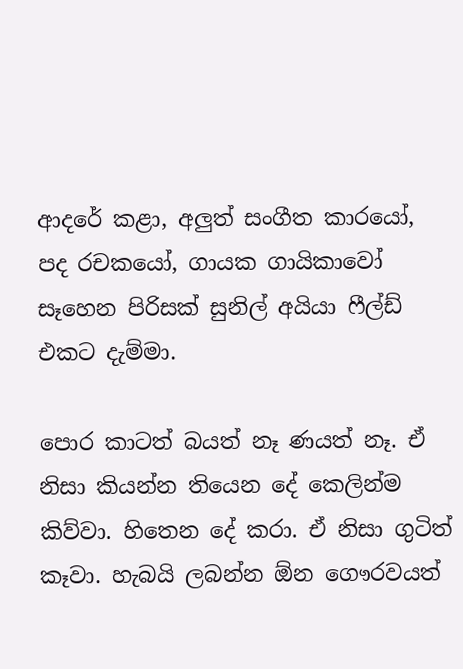ආදරේ කළා, අලුත් සංගීත කාරයෝ, පද රචකයෝ, ගායක ගායිකාවෝ සෑහෙන පිරිසක් සුනිල් අයියා ෆීල්ඩ් එකට දැම්මා.

පොර කාටත් බයත් නෑ ණයත් නෑ. ඒ නිසා කියන්න තියෙන දේ කෙලින්ම කිව්වා. හිතෙන දේ කරා. ඒ නිසා ගුටිත් කෑවා. හැබයි ලබන්න ඕන ගෞරවයත්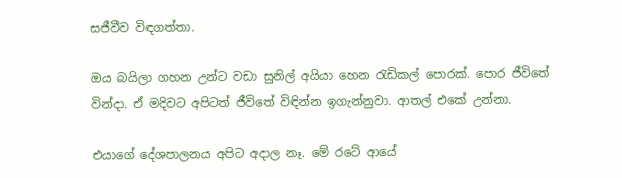සජීවීව විඳගත්තා.

ඔය බයිලා ගහන උන්ට වඩා සුනිල් අයියා හෙන රැඩිකල් පොරක්. පොර ජීවිතේ වින්දා. ඒ මදිවට අපිටත් ජීවිතේ විඳින්න ඉගැන්නුවා. ආතල් එකේ උන්නා.

එයාගේ දේශපාලනය අපිට අදාල නෑ. මේ රටේ ආයේ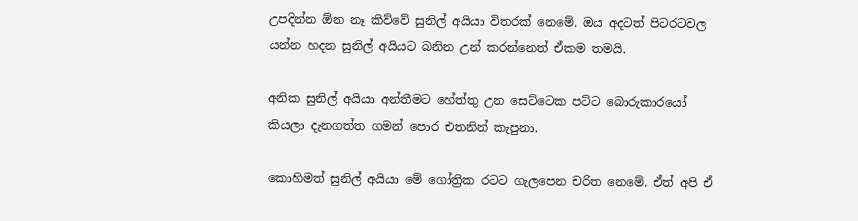උපදින්න ඕන නෑ කිව්වේ සුනිල් අයියා විතරක් නෙමේ. ඔය අදටත් පිටරටවල යන්න හදන සුනිල් අයියට බනින උන් කරන්නෙත් ඒකම තමයි.

අනික සුනිල් අයියා අන්තීමට හේත්තු උන සෙට්ටෙක පට්ට බොරුකාරයෝ කියලා දැනගත්ත ගමන් පොර එතනින් කැපුනා.

කොහිමත් සුනිල් අයියා මේ ගෝත්‍රික රටට ගැලපෙන චරිත නෙමේ. ඒත් අපි ඒ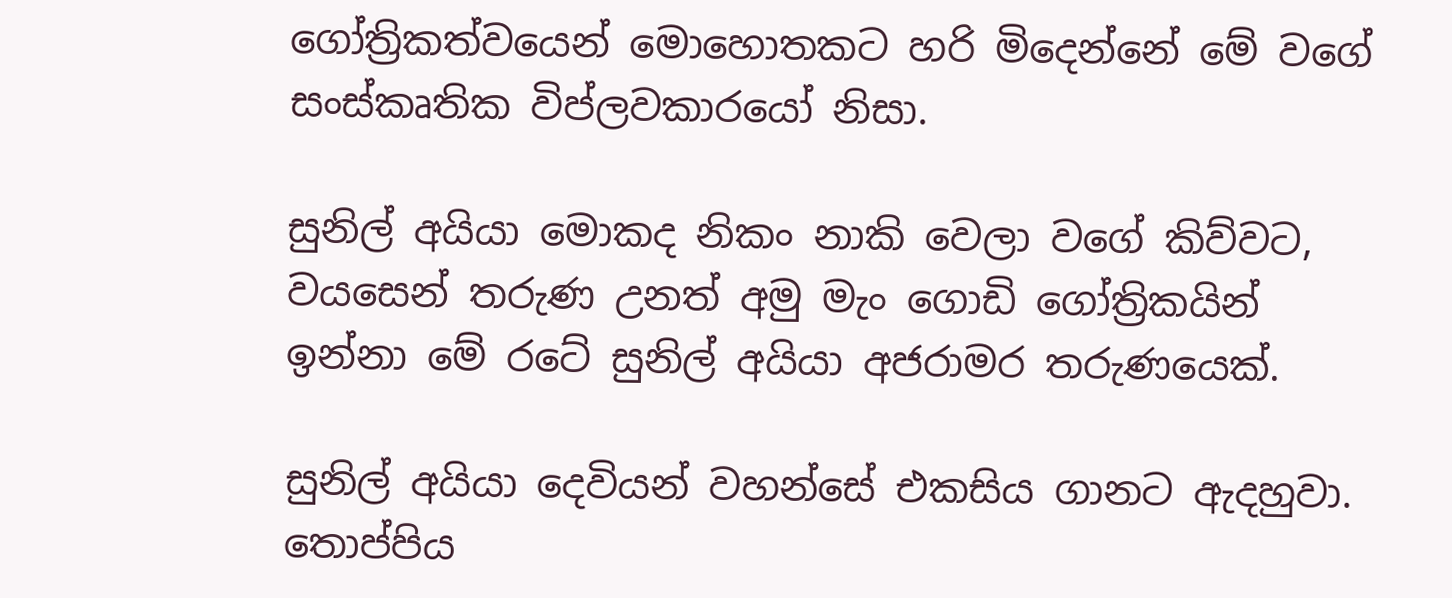ගෝත්‍රිකත්වයෙන් මොහොතකට හරි මිදෙන්නේ මේ වගේ සංස්කෘතික විප්ලවකාරයෝ නිසා.

සුනිල් අයියා මොකද නිකං නාකි වෙලා වගේ කිව්වට, වයසෙන් තරුණ උනත් අමු මැං ගොඩි ගෝත්‍රිකයින් ඉන්නා මේ රටේ සුනිල් අයියා අජරාමර තරුණයෙක්.

සුනිල් අයියා දෙවියන් වහන්සේ එකසිය ගානට ඇදහුවා. තොප්පිය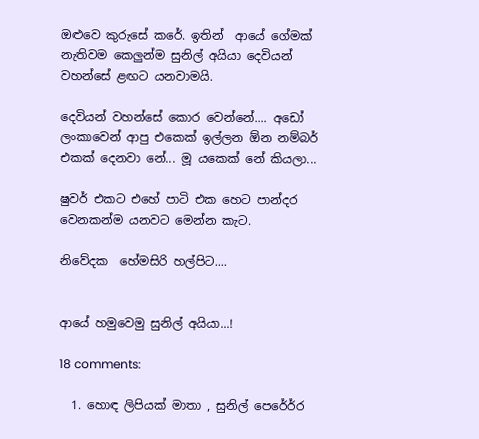ඔළුවෙ කුරුසේ කරේ. ඉතින්  ආයේ ගේමක් නැතිවම කෙලුන්ම සුනිල් අයියා දෙවියන් වහන්සේ ළඟට යනවාමයි.

දෙවියන් වහන්සේ කොර වෙන්නේ.... අඩෝ ලංකාවෙන් ආපු එකෙක් ඉල්ලන ඕන නම්බර් එකක් දෙනවා නේ... මූ යකෙක් නේ කියලා...

ෂුවර් එකට එහේ පාටි එක හෙට පාන්දර වෙනකන්ම යනවට මෙන්න කැට.

නිවේදක  හේමසිරි හල්පිට....


ආයේ හමුවෙමු සුනිල් අයියා...!

18 comments:

  1. හොඳ ලිපියක් මාතා , සුනිල් පෙරේර්ර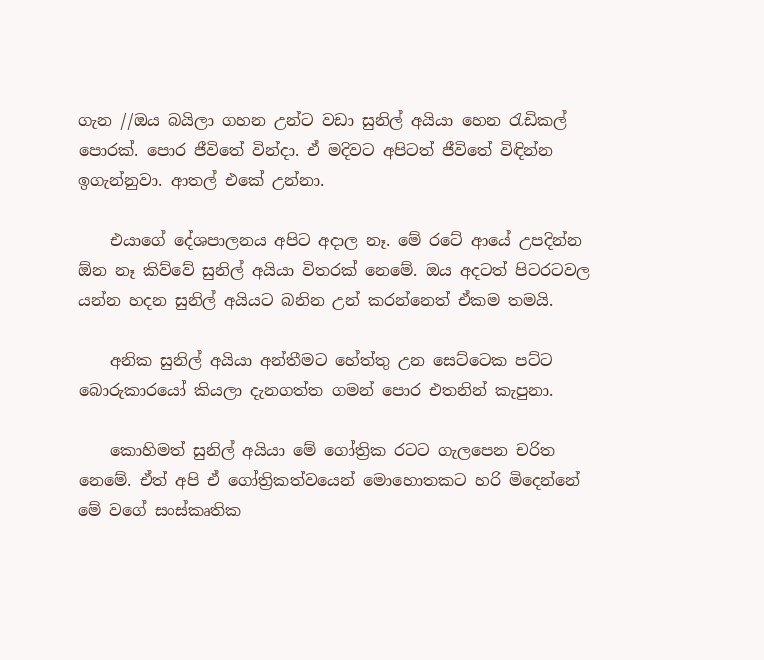ගැන //ඔය බයිලා ගහන උන්ට වඩා සුනිල් අයියා හෙන රැඩිකල් පොරක්. පොර ජීවිතේ වින්දා. ඒ මදිවට අපිටත් ජීවිතේ විඳින්න ඉගැන්නුවා. ආතල් එකේ උන්නා.

    එයාගේ දේශපාලනය අපිට අදාල නෑ. මේ රටේ ආයේ උපදින්න ඕන නෑ කිව්වේ සුනිල් අයියා විතරක් නෙමේ. ඔය අදටත් පිටරටවල යන්න හදන සුනිල් අයියට බනින උන් කරන්නෙත් ඒකම තමයි.

    අනික සුනිල් අයියා අන්තීමට හේත්තු උන සෙට්ටෙක පට්ට බොරුකාරයෝ කියලා දැනගත්ත ගමන් පොර එතනින් කැපුනා.

    කොහිමත් සුනිල් අයියා මේ ගෝත්‍රික රටට ගැලපෙන චරිත නෙමේ. ඒත් අපි ඒ ගෝත්‍රිකත්වයෙන් මොහොතකට හරි මිදෙන්නේ මේ වගේ සංස්කෘතික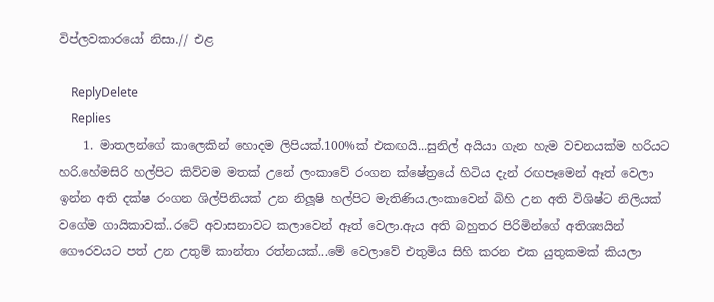විප්ලවකාරයෝ නිසා.// එළ

    ReplyDelete
    Replies
    1. මාතලන්ගේ කාලෙකින් හොදම ලිපියක්.100%ක් එකඟයි...සුනිල් අයියා ගැන හැම වචනයක්ම හරියට හරි.හේමසිරි හල්පිට කිව්වම මතක් උනේ ලංකාවේ රංගන ක්ෂේත්‍රයේ හිටිය දැන් රඟපෑමෙන් ඈත් වෙලා ඉන්න අති දක්ෂ රංගන ශිල්පිනියක් උන නිලූෂි හල්පිට මැතිණිය.ලංකාවෙන් බිහි උන අති විශිෂ්ට නිලියක් වගේම ගායිකාවක්..රටේ අවාසනාවට කලාවෙන් ඈත් වෙලා.ඇය අති බහුතර පිරිමින්ගේ අතිශ්‍යයින් ගෞරවයට පත් උන උතුම් කාන්තා රත්නයක්...මේ වෙලාවේ එතුමිය සිහි කරන එක යුතුකමක් කියලා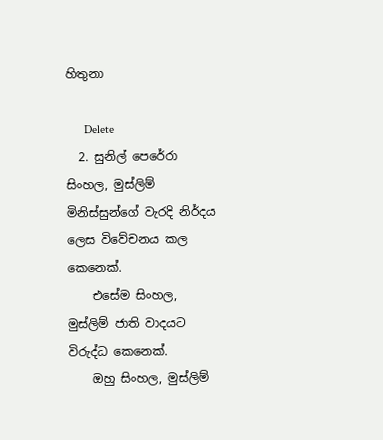හිතුනා

      Delete
  2. සුනිල් පෙරේරා සිංහල, මුස්ලිම් මිනිස්සුන්ගේ වැරදි නිර්දය ලෙස විවේචනය කල කෙනෙක්.
    එසේම සිංහල, මුස්ලිම් ජාති වාදයට විරුද්ධ කෙනෙක්.
    ඔහු සිංහල, මුස්ලිම්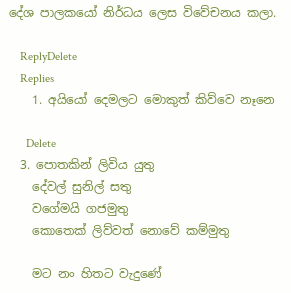දේශ පාලකයෝ නිර්ධය ලෙස විවේචනය කලා.

    ReplyDelete
    Replies
    1. අයියෝ දෙමලට මොකුත් කිව්වෙ නෑනෙ

      Delete
  3. පොතකින් ලිවිය යුතු
    දේවල් සුනිල් සතු
    වගේමයි ගජමුතු
    කොතෙක් ලිව්වත් නොවේ කම්මුතු

    මට නං හිතට වැදුණේ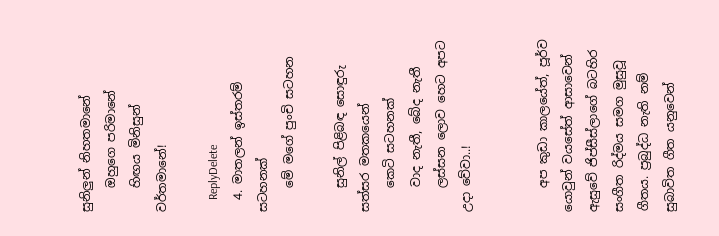සුනිලුන් නිහතමානේ
    ඔහුගෙ පරිමානේ
    හිඟය මිනිසුන් වර්තමානේ!

    ReplyDelete
  4. මාතලන් ඉස්තරම් සටහනක්
    මේ මගේ පුංචි සටහන

    සුනිල් පිළිබඳ සොඳුරු සත්සර මතකයෙන්
    කෙටි සටහනක්
    වාද නැතී, බේද නැතී
    ලස්සන ලොව හෙට අපට උදා වේවා..!


    අප කුඩා කාලයේත්, පූර්ව යොවුන් වයසේත් ආසාවෙන් ඇසුවේ ජිප්සීස්ලාගේ බටහිර සංගීත රිද්මය සමග මුසුවූ ගීතය. ප්‍රබුද්ධ නැති නම් සුබාවිත ගීත යනුවෙන්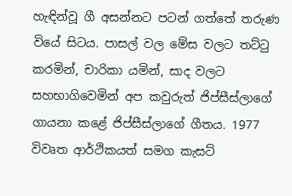හැඳින්වූ ‍ගී අසන්නට පටන් ගත්තේ තරුණ වියේ සිටය. පාසල් වල මේස වලට තට්ටු කරමින්, චාරිකා යමින්, සාද වලට සහභාගිවෙමින් අප කවුරුත් ජිප්සීස්ලාගේ ගායනා කළේ ජිප්සීස්ලාගේ ගීතය. 1977 විවෘත ආර්ථිකයත් සමග කැසට්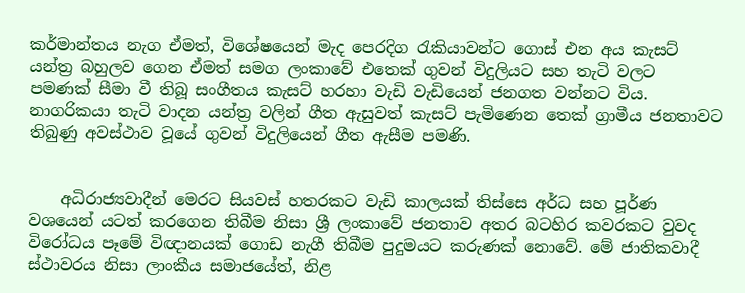කර්මාන්තය නැග ඒමත්, විශේෂයෙන් මැද පෙරදිග රැකියාවන්ට ගොස් එන අය කැසට් යන්ත්‍ර බහුලව ගෙන ඒමත් සමග ලංකාවේ එතෙක් ගුවන් විදුලියට සහ තැටි වලට පමණක් සීමා වී තිබූ සංගීතය කැසට් හරහා වැඩි වැඩියෙන් ජනගත වන්නට විය. නාගරිකයා තැටි වාදන යන්ත්‍ර වලින් ගීත ඇසුවත් කැසට් පැමිණෙන තෙක් ග්‍රාමීය ජනතාවට තිබුණු අවස්ථාව වූයේ ගුවන් විදුලියෙන් ගීත ඇසීම පමණි.


    අධිරාජ්‍යවාදීන් මෙරට සියවස් හතරකට වැඩි කාලයක් තිස්සෙ අර්ධ සහ පූර්ණ වශයෙන් යටත් කරගෙන තිබීම නිසා ශ්‍රී ලංකාවේ ජනතාව අතර බටහිර කවරකට වුවද විරෝධය පෑමේ විඥානයක් ගොඩ නැගී තිබීම පුදුමයට කරුණක් නොවේ. මේ ජාතිකවාදී ස්ථාවරය නිසා ලාංකීය සමාජයේත්, නිළ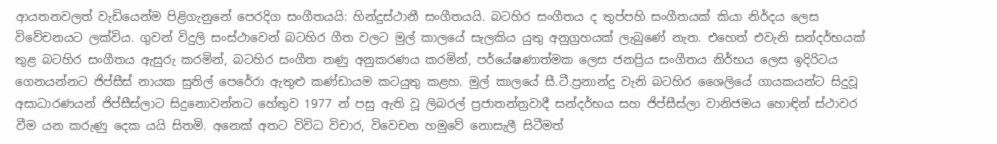ආයතනවලත් වැඩියෙන්ම පිළිගැනුනේ පෙරදිග සංගීතයයි: හින්දුස්ථානී සංගීතයයි. බටහිර සංගීතය ද තුප්පහි සංගීතයක් කියා නිර්දය ලෙස විවේචනයට ලක්විය. ගුවන් විදුලි සංස්ථාවෙන් බටහිර ගීත වලට මුල් කාලයේ සැලකිය යුතු අනුග්‍රහයක් ලැබුණේ නැත. එහෙත් එවැනි සන්දර්භයක් තුළ බටහිර සංගීතය ඇසුරු කරමින්, බටහිර සංගීත තණු අනුකරණය කරමින්, පර්යේෂණාත්මක ලෙස ජනප්‍රිය සංගීතය නිර්භය ලෙස ඉදිරිටය ගෙනයන්නට ජිප්සීස් නායක සුනිල් පෙරේරා ඇතුළු කණ්ඩායම කටයුතු කළහ. මුල් කාලයේ සී.ටී.ප්‍රනාන්දු වැනි බටහිර ශෛලියේ ගායකයන්ට සිදුවූ අසාධාරණයන් ජිප්සීස්ලාට සිදුනොවන්නට හේතුව 1977 න් පසු ඇති වූ ලිබරල් ප්‍රජාතන්ත්‍රවාදී සන්දර්භය සහ ජිප්සීස්ලා වානිජමය හොඳින් ස්ථාවර වීම යන කරුණු දෙක යයි සිතමි. අනෙක් අතට විවිධ විචාර, විවෙචන හමුවේ නොසැලී සිටීමත්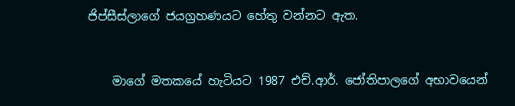ජිප්සීස්ලාගේ ජයග්‍රහණයට හේතු වන්නට ඇත.


    මාගේ මතකයේ හැටියට 1987 එච්.ආර්. ජෝතිපාලගේ අභා‍වයෙන්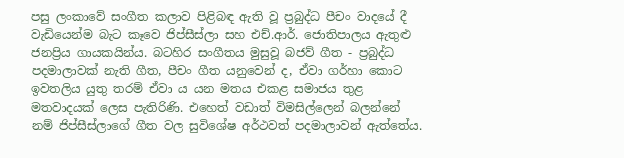පසු ලංකාවේ සංගීත කලාව පිළිබඳ ඇති වූ ප්‍රබුද්ධ පීචං වාදයේ දී වැඩියෙන්ම බැට කෑවෙ ජිප්සීස්ලා සහ එච්.ආර්. ජොතිපාලය ඇතුළු ජනප්‍රිය ගායකයින්ය. බටහිර සංගීතය මුසුවූ බජව් ගීත - ප්‍රබුද්ධ පදමාලාවක් නැති ගීත, පීචං ගීත යනුවෙන් ද, ඒවා ගර්හා කොට ඉවතලිය යුතු තරම් ඒවා ය යන මතය එකළ සමාජය තුළ මතවාදයක් ලෙස පැතිරිණි. එහෙත් වඩාත් විමසිල්ලෙන් බලන්නේ නම් ජිප්සීස්ලාගේ ගීත වල සුවිශේෂ අර්ථවත් පදමාලාවන් ඇත්තේය.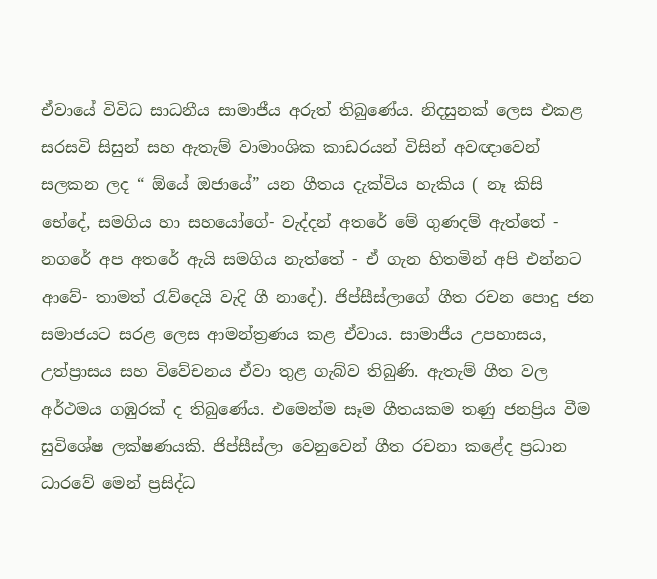ඒවායේ විවිධ සාධනීය සාමාජීය අරුත් තිබුණේය. නිදසුනක් ලෙස එකළ සරසවි සිසුන් සහ ඇතැම් වාමාංශික කාඩරයන් විසින් අවඥාවෙන් සලකන ලද “ ඕයේ ඔජායේ” යන ගීතය දැක්විය හැකිය ( නෑ කිසි භේදේ, සමගිය හා සහයෝගේ- වැද්දන් අතරේ මේ ගුණදම් ඇත්තේ - නගරේ අප අතරේ ඇයි සමගිය නැත්තේ - ඒ ගැන හිතමින් අපි එන්නට ආවේ- තාමත් රැව්දෙයි වැදි ගී නාදේ). ජිප්සීස්ලාගේ ගීත රචන පොදු ජන සමාජයට සරළ ලෙස ආමන්ත්‍රණය කළ ඒවාය. සාමාජීය උපහාසය, උත්ප්‍රාසය සහ විවේචනය ඒවා තුළ ගැබ්ව තිබුණි. ඇතැම් ගීත වල අර්ථමය ගඹුරක් ද තිබුණේය. එමෙන්ම සෑම ගීතයකම තණු ජනප්‍රිය වීම සුවිශේෂ ලක්ෂණයකි. ජිප්සීස්ලා වෙනුවෙන් ගීත රචනා කළේද ප්‍රධාන ධාරවේ මෙන් ප්‍රසිද්ධ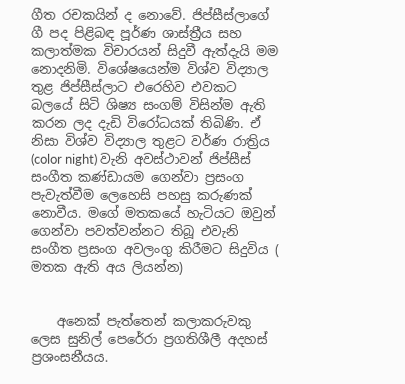ගීත රචකයින් ද නොවේ. ජිප්සීස්ලාගේ ගී පද පිළිබඳ පූර්ණ ශාස්ත්‍රීය සහ කලාත්මක විචාරයන් සිදුවී ඇත්දැයි මම නොදනිමි. විශේෂයෙන්ම විශ්ව විද්‍යාල තුළ ජිප්සීස්ලාට එරෙහිව එවකට බලයේ සිටි ශිෂ්‍ය සංගම් විසින්ම ඇති කරන ලද දැඩි විරෝධයක් තිබිණි. ඒ නිසා විශ්ව විද්‍යාල තුළට වර්ණ රාත්‍රිය (color night) වැනි අවස්ථාවන් ජිප්සීස් සංගීත කණ්ඩායම ගෙන්වා ප්‍රසංග පැවැත්වීම ලෙහෙසි පහසු කරුණක් නොවීය. මගේ මතකයේ හැටියට ඔවුන්‍ ගෙන්වා පවත්වන්නට තිබූ එවැනි සංගීත ප්‍රසංග අවලංගු කිරීමට සිදුවිය ( මතක ඇති අය ලියන්න)


    අනෙක් පැත්තෙන් කලාකරුවකු ලෙස සුනිල් පෙරේරා ප්‍රගතිශීලී අදහස් ප්‍රශංසනීයය.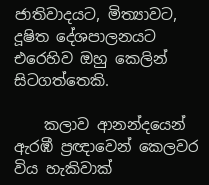ජාතිවාදයට, මිත්‍යාවට, දූෂිත දේශපාලනයට එරෙහිව ඔහු කෙලින් සිටගත්තෙකි.

    කලාව ආනන්දයෙන් ඇරඹී ප්‍රඥාවෙන් කෙලවර විය හැකිවාක්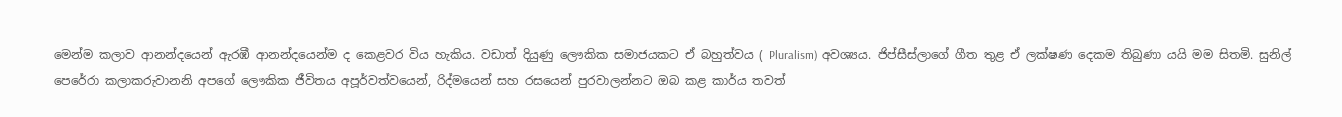මෙන්ම කලාව ආනන්දයෙන් ඇරඹී ආනන්දයෙන්ම ද කෙළවර විය හැකිය. වඩාත් දියුණු ලෞකික සමාජයකට ඒ බහුත්වය ( Pluralism) අවශ්‍යය. ජිප්සීස්ලාගේ ගීත තුළ ඒ ලක්ෂණ දෙකම තිබුණා යයි මම සිතමි. සුනිල් පෙරේරා කලාකරුවානනි අපගේ ලෞකික ජීවිතය අපූර්වත්වයෙන්, රිද්මයෙන් සහ රසයෙන් පුරවාලන්නට ඔබ කළ කාර්ය තවත්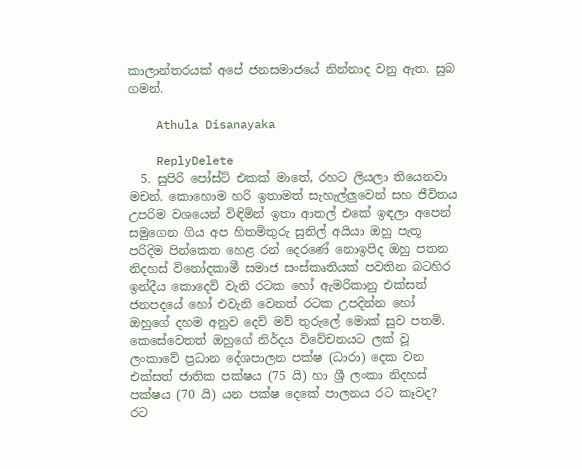කාලාන්තරයක් අපේ ජනසමාජයේ නින්නාද වනු ඇත. සුබ ගමන්.

    Athula Disanayaka

    ReplyDelete
  5. සුපිරි පෝස්ට් එකක් මාතේ, රහට ලියලා තියෙනවා මචන්. කොහොම හරි ඉතාමත් සැහැල්ලුවෙන් සහ ජීවිතය උපරිම වශයෙන් විඳිමින් ඉතා ආතල් එකේ ඉඳලා අපෙන් සමුගෙන ගිය අප හිතමිතුරු සුනිල් අයියා ඔහු පැතූ පරිදිම පින්කෙත හෙළ රන් දෙරණේ නොඉපිද ඔහු පතන නිදහස් විනෝදකාමී සමාජ සංස්කෘතියක් පවතින බටහිර ඉන්දීය කොදෙව් වැනි රටක හෝ ඇමරිකානු එක්සත් ජනපදයේ හෝ එවැනි වෙනත් රටක උපදින්න හෝ ඔහුගේ දහම අනුව දෙව් මව් තුරුලේ මොක් සුව පතමි. කෙසේවෙතත් ඔහුගේ නිර්දය විවේචනයට ලක් වූ ලංකාවේ ප්‍රධාන දේශපාලන පක්ෂ (ධාරා) දෙක වන එක්සත් ජාතික පක්ෂය (75 යි) හා ශ්‍රී ලංකා නිදහස් පක්ෂය (70 යි) යන පක්ෂ දෙකේ පාලනය රට කෑවද? රට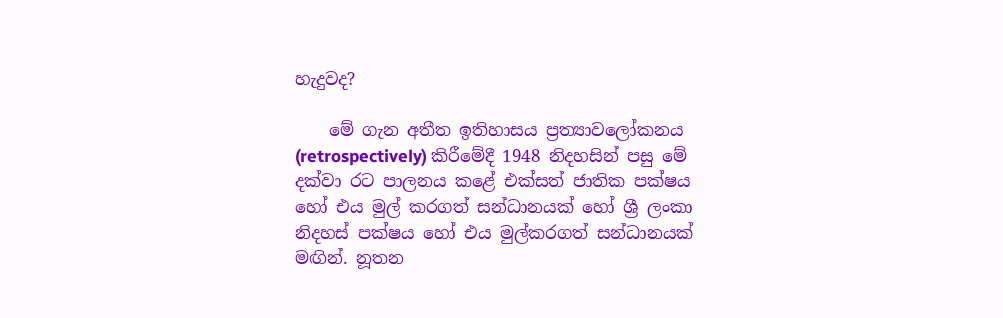හැදුවද?

    මේ ගැන අතීත ඉතිහාසය ප්‍රත්‍යාවලෝකනය (retrospectively) කිරීමේදී 1948 නිදහසින් පසු මේ දක්වා රට පාලනය කළේ එක්සත් ජාතික පක්ෂය හෝ එය මුල් කරගත් සන්ධානයක් හෝ ශ්‍රී ලංකා නිදහස් පක්ෂය හෝ එය මුල්කරගත් සන්ධානයක් මඟින්. නූතන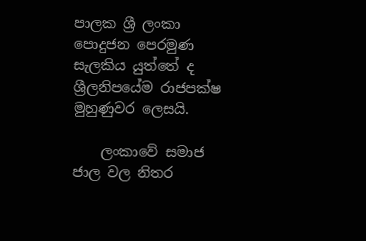පාලක ශ්‍රී ලංකා පොදුජන පෙරමුණ සැලකිය යුත්තේ ද ශ්‍රීලනිපයේම රාජපක්ෂ මුහුණුවර ලෙසයි.

    ලංකාවේ සමාජ ජාල වල නිතර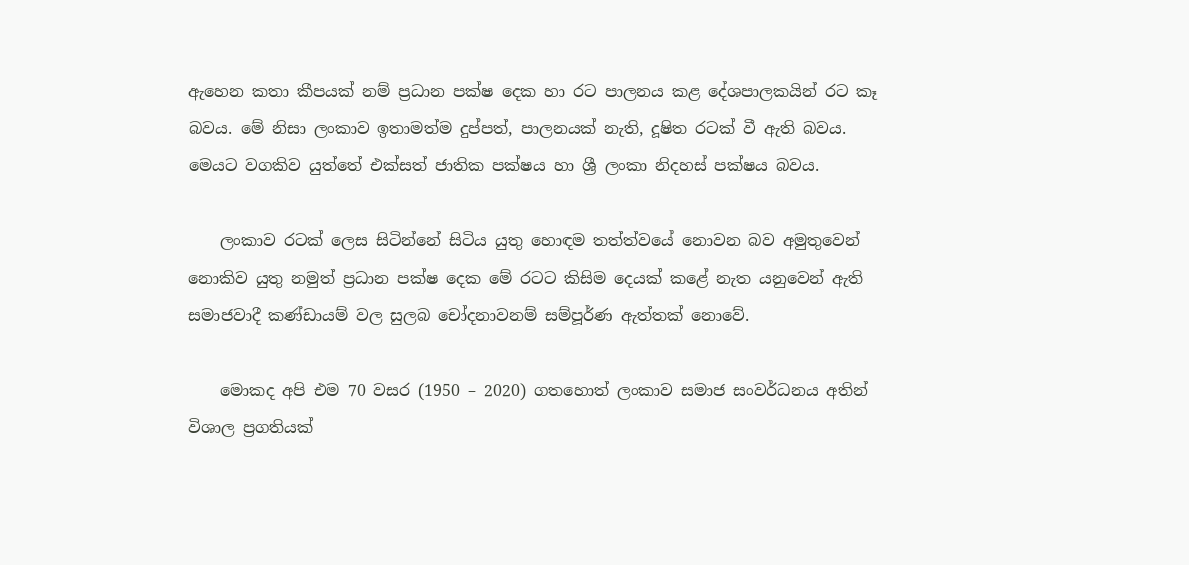ඇහෙන කතා කීපයක් නම් ප්‍රධාන පක්ෂ දෙක හා රට පාලනය කළ දේශපාලකයින් රට කෑ බවය. මේ නිසා ලංකාව ඉතාමත්ම දුප්පත්, පාලනයක් නැති, දූෂිත රටක් වී ඇති බවය. මෙයට වගකිව යුත්තේ එක්සත් ජාතික පක්ෂය හා ශ්‍රී ලංකා නිදහස් පක්ෂය බවය.

    ලංකාව රටක් ලෙස සිටින්නේ සිටිය යුතු හොඳම තත්ත්වයේ නොවන බව අමුතුවෙන් නොකිව යුතු නමුත් ප්‍රධාන පක්ෂ දෙක මේ රටට කිසිම දෙයක් කළේ නැත යනුවෙන් ඇති සමාජවාදී කණ්ඩායම් වල සුලබ චෝදනාවනම් සම්පූර්ණ ඇත්තක් නොවේ.

    මොකද අපි එම 70 වසර (1950 – 2020) ගතහොත් ලංකාව සමාජ සංවර්ධනය අතින් විශාල ප්‍රගතියක්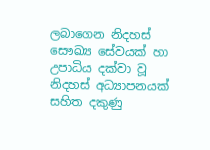ලබාගෙන නිදහස් සෞඛ්‍ය සේවයක් හා උපාධිය දක්වා වූ නිදහස් අධ්‍යාපනයක් සහිත දකුණු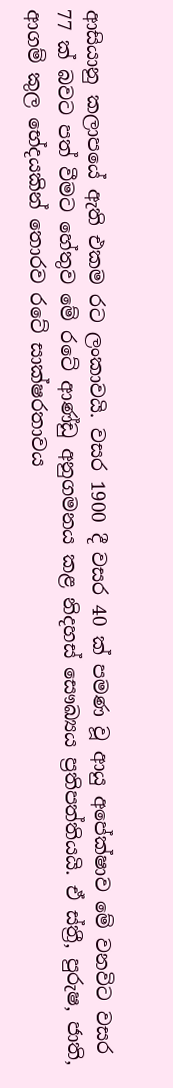ආසියානු කලාපයේ ඇති එකම රට ලංකාවයි. වසර 1900 දී වසර 40 ක් පමණ වූ ආයු අපේක්ෂාව මේ වනවිට වසර 77 ක් බවට පත් වීමට හේතුව මේ රටේ ආණ්ඩු අනුගමනය කළ නිදහස් සෞඛ්‍යය ප්‍රතිපත්තියයි. ඒ ස්ත්‍රී, පුරුෂ, ජාති, ආගම් කුල භේදයකින් තොරව රටේ සාක්ෂරතාවය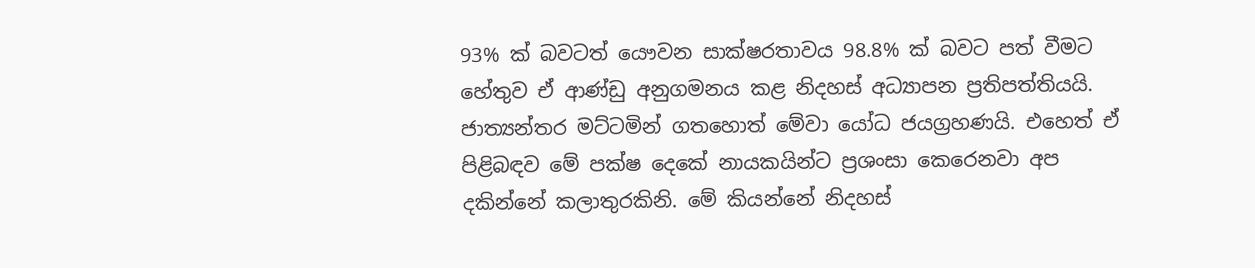93% ක් බවටත් යෞවන සාක්ෂරතාවය 98.8% ක් බවට පත් වීමට හේතුව ඒ ආණ්ඩු අනුගමනය කළ නිදහස් අධ්‍යාපන ප්‍රතිපත්තියයි. ජාත්‍යන්තර මට්ටමින් ගතහොත් මේවා යෝධ ජයග්‍රහණයි. එහෙත් ඒ පිළිබඳව මේ පක්ෂ දෙකේ නායකයින්ට ප්‍රශංසා කෙරෙනවා අප දකින්නේ කලාතුරකිනි. මේ කියන්නේ නිදහස්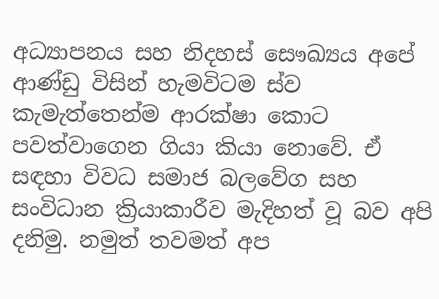අධ්‍යාපනය සහ නිදහස් සෞඛ්‍යය අපේ ආණ්ඩු විසින් හැමවිටම ස්ව කැමැත්තෙන්ම ආරක්ෂා කොට පවත්වාගෙන ගියා කියා නොවේ. ඒ සඳහා විවධ සමාජ බලවේග සහ සංවිධාන ක්‍රියාකාරීව මැදිහත් වූ බව අපි දනිමු. නමුත් තවමත් අප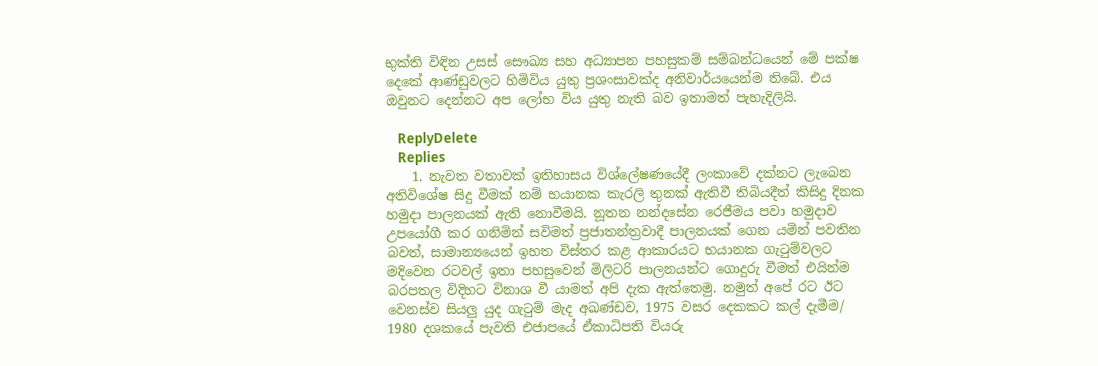භුක්ති විඳින උසස් සෞඛ්‍ය සහ අධ්‍යාපන පහසුකම් සම්බන්ධයෙන් මේ පක්ෂ දෙකේ ආණ්ඩුවලට හිමිවිය යුතු ප්‍රශංසාවක්ද අනිවාර්යයෙන්ම තිබේ. එය ඔවුනට දෙන්නට අප ලෝභ විය යුතු නැති බව ඉතාමත් පැහැදිලියි.

    ReplyDelete
    Replies
    1. නැවත වතාවක් ඉතිහාසය විශ්ලේෂණයේදී ලංකාවේ දක්නට ලැබෙන අතිවිශේෂ සිදු වීමක් නම් භයානක කැරලි තුනක් ඇතිවී තිබියදීත් කිසිදු දිනක හමුදා පාලනයක් ඇති නොවීමයි. නූතන නන්දසේන රෙජීමය පවා හමුදාව උපයෝගී කර ගනිමින් සවිමත් ප්‍රජාතන්ත්‍රවාදී පාලනයක් ගෙන යමින් පවතින බවත්, සාමාන්‍යයෙන් ඉහත විස්තර කළ ආකාරයට භයානක ගැටුම්වලට මදිවෙන රටවල් ඉතා පහසුවෙන් මිලිටරි පාලනයන්ට ගොදුරු වීමත් එයින්ම බරපතල විදිහට විනාශ වී යාමත් අපි දැක ඇත්තෙමු. නමුත් අපේ රට ඊට වෙනස්ව සියලු යුද ගැටුම් මැද අඛණ්ඩව, 1975 වසර දෙකකට කල් දැමීම/ 1980 දශකයේ පැවති එජාපයේ ඒකාධිපති වියරු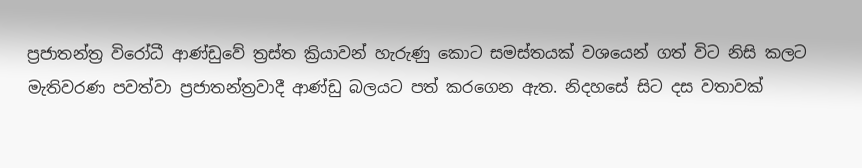ප්‍රජාතන්ත්‍ර විරෝධී ආණ්ඩුවේ ත්‍රස්ත ක්‍රියාවන් හැරුණු කොට සමස්තයක් වශයෙන් ගත් විට නිසි කලට මැතිවරණ පවත්වා ප්‍රජාතන්ත්‍රවාදී ආණ්ඩු බලයට පත් කරගෙන ඇත. නිදහසේ සිට දස වතාවක්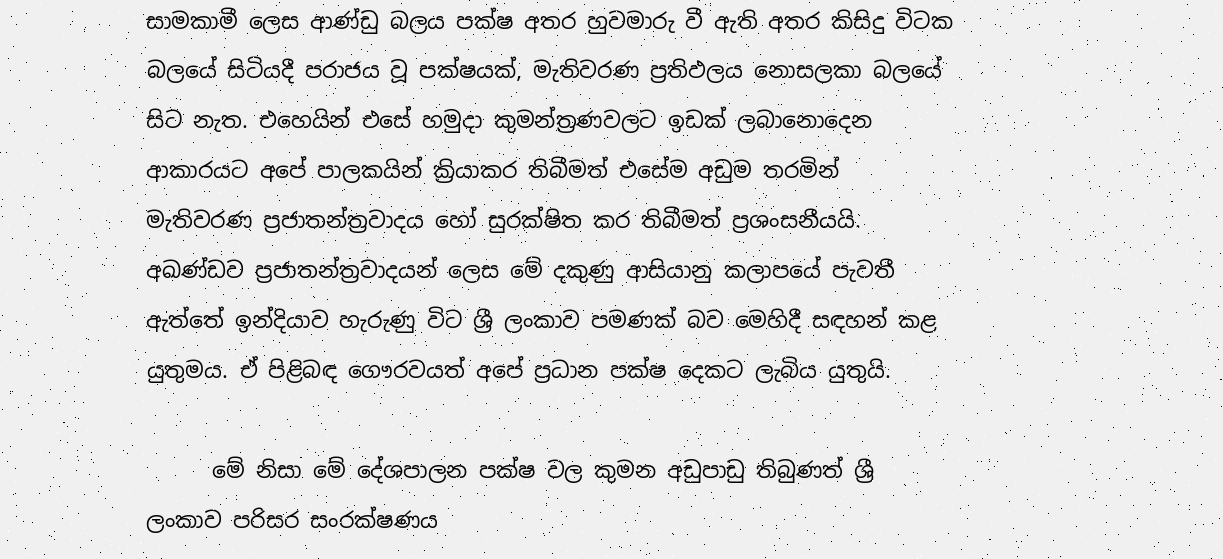සාමකාමී ලෙස ආණ්ඩු බලය පක්ෂ අතර හුවමාරු වී ඇති අතර කිසිදු විටක බලයේ සිටියදී පරාජය වූ පක්ෂයක්, මැතිවරණ ප්‍රතිඵලය නොසලකා බලයේ සිට නැත. එහෙයින් එසේ හමුදා කුමන්ත්‍රණවලට ඉඩක් ලබානොදෙන ආකාරයට අපේ පාලකයින් ක්‍රියාකර තිබීමත් එසේම අඩුම තරමින් මැතිවරණ ප්‍රජාතන්ත්‍රවාදය හෝ සුරක්ෂිත කර තිබීමත් ප්‍රශංසනීයයි. අඛණ්ඩව ප්‍රජාතන්ත්‍රවාදයන් ලෙස මේ දකුණු ආසියානු කලාපයේ පැවතී ඇත්තේ ඉන්දියාව හැරුණු විට ශ්‍රී ලංකාව පමණක් බව මෙහිදී සඳහන් කළ යුතුමය. ඒ පිළිබඳ ගෞරවයත් අපේ ප්‍රධාන පක්ෂ දෙකට ලැබිය යුතුයි.

      මේ නිසා මේ දේශපාලන පක්ෂ වල කුමන අඩුපාඩු තිබුණත් ශ්‍රී ලංකාව පරිසර සංරක්ෂණය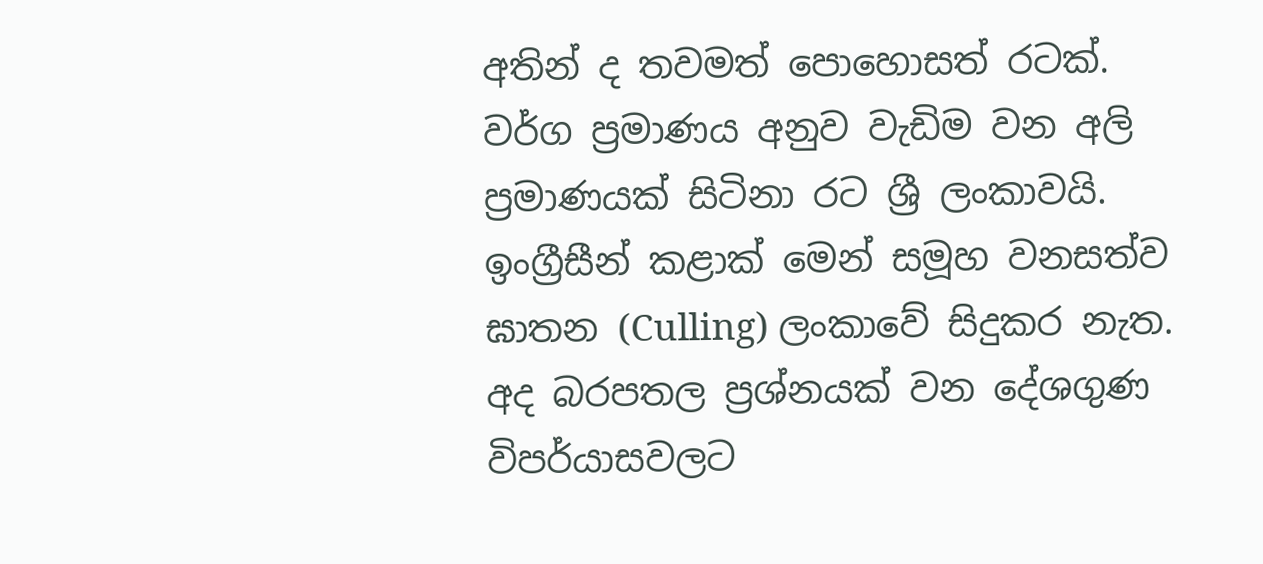අතින් ද තවමත් ‍පොහොසත් රටක්. වර්ග ප්‍රමාණය අනුව වැඩිම වන අලි ප්‍රමාණයක් සිටිනා රට ශ්‍රී ලංකාවයි. ඉංග්‍රීසීන් කළාක් මෙන් සමූහ වනසත්ව ඝාතන (Culling) ලංකාවේ සිදුකර නැත. අද බරපතල ප්‍රශ්නයක් වන දේශගුණ විපර්යාසවලට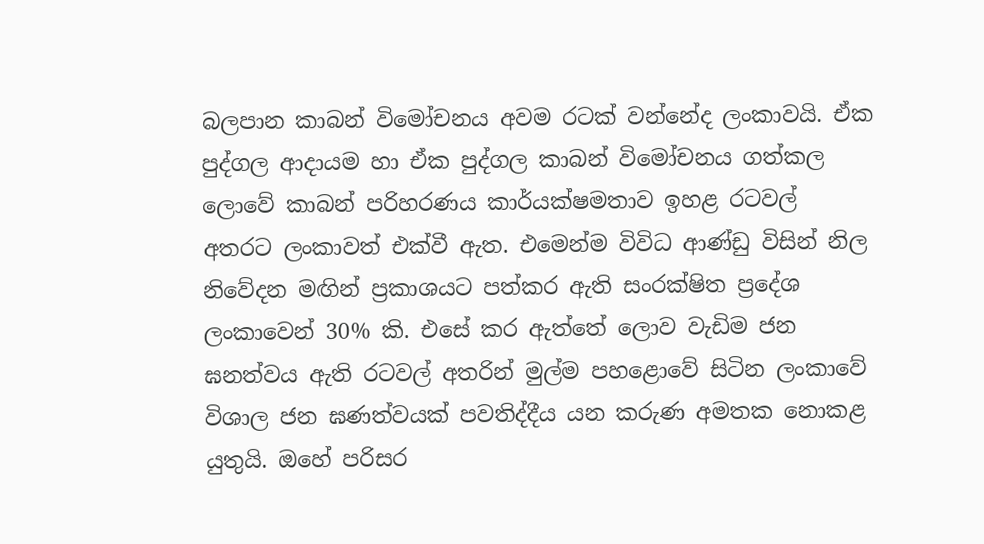බලපාන කාබන් විමෝචනය අවම රටක් වන්නේද ලංකාවයි. ඒක පුද්ගල ආදායම හා ඒක පුද්ගල කාබන් විමෝචනය ගත්කල ලොවේ කාබන් පරිහරණය කාර්යක්ෂමතාව ඉහළ රටවල් අතරට ලංකාවත් එක්වී ඇත. එමෙන්ම විවිධ ආණ්ඩු විසින් නිල නිවේදන මඟින් ප්‍රකාශයට පත්කර ඇති සංරක්ෂිත ප්‍රදේශ ලංකාවෙන් 30% කි. එසේ කර ඇත්තේ ලොව වැඩිම ජන ඝනත්වය ඇති රටවල් අතරින් මුල්ම පහළොවේ සිටින ලංකාවේ විශාල ජන ඝණත්වයක් පවතිද්දීය යන කරුණ අමතක නොකළ යුතුයි. ඔහේ පරිසර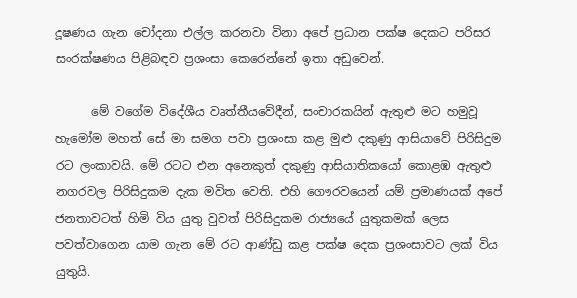දූෂණය ගැන චෝදනා එල්ල කරනවා විනා අපේ ප්‍රධාන පක්ෂ දෙකට පරිසර සංරක්ෂණය පිළිබඳව ප්‍රශංසා කෙරෙන්නේ ඉතා අඩුවෙන්.

      මේ වගේම විදේශීය වෘත්තීයවේදීන්, සංචාරකයින් ඇතුළු මට හමුවූ හැමෝම මහත් සේ මා සමග පවා ප්‍රශංසා කළ මුළු දකුණු ආසියාවේ පිරිසිදුම රට ලංකාවයි. මේ රටට එන අනෙකුත් දකුණු ආසියාතිකයෝ කොළඹ ඇතුළු නගරවල පිරිසිදුකම දැක මවිත වෙති. එහි ගෞරවයෙන් යම් ප්‍රමාණයක් අපේ ජනතාවටත් හිමි විය යුතු වුවත් පිරිසිදුකම රාජ්‍යයේ යුතුකමක් ලෙස පවත්වාගෙන යාම ගැන මේ රට ආණ්ඩු කළ පක්ෂ දෙක ප්‍රශංසාවට ලක් විය යුතුයි.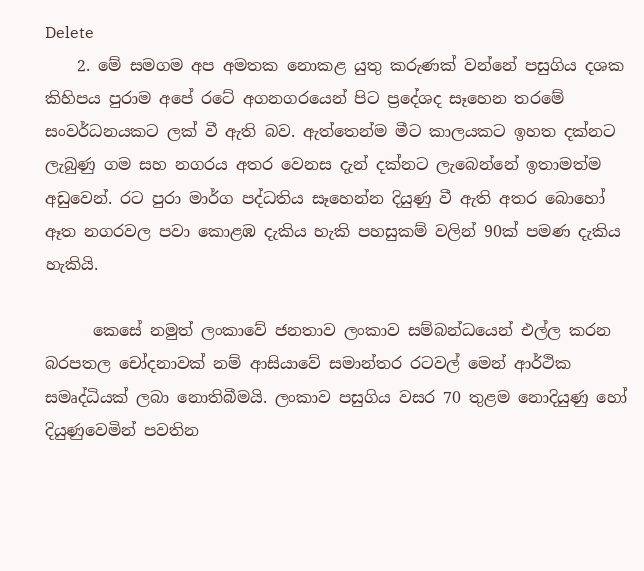Delete
    2. මේ සමගම අප අමතක නොකළ යුතු කරුණක් වන්නේ පසුගිය දශක කිහිපය පුරාම අපේ රටේ අගනගරයෙන් පිට ප්‍රදේශද සෑහෙන තරමේ සංවර්ධනයකට ලක් වී ඇති බව. ඇත්තෙන්ම මීට කාලයකට ඉහත දක්නට ලැබුණු ගම සහ නගරය අතර වෙනස දැන් දක්නට ලැබෙන්නේ ඉතාමත්ම අඩුවෙන්. රට පුරා මාර්ග පද්ධතිය සෑහෙන්න දියුණු වී ඇති අතර බොහෝ ඈත නගරවල පවා කොළඹ දැකිය හැකි පහසුකම් වලින් 90ක් පමණ දැකිය හැකියි.

      කෙසේ නමුත් ලංකාවේ ජනතාව ලංකාව සම්බන්ධයෙන් එල්ල කරන බරපතල චෝදනාවක් නම් ආසියාවේ සමාන්තර රටවල් මෙන් ආර්ථික සමෘද්ධියක් ලබා නොතිබීමයි. ලංකාව පසුගිය වසර 70 තුළම නොදියුණු හෝ දියුණුවෙමින් පවතින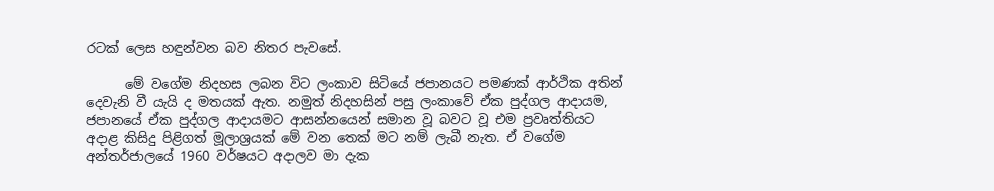රටක් ලෙස හඳුන්වන බව නිතර පැවසේ.

      මේ වගේම නිදහස ලබන විට ලංකාව සිටියේ ජපානයට පමණක් ආර්ථික අතින් දෙවැනි වී යැයි ද මතයක් ඇත. නමුත් නිදහසින් පසු ලංකාවේ ඒක පුද්ගල ආදායම, ජපානයේ ඒක පුද්ගල ආදායමට ආසන්නයෙන් සමාන වූ බවට වූ එම ප්‍රවෘත්තියට අදාළ කිසිදු පිළිගත් මූලාශ්‍රයක් මේ වන තෙක් මට නම් ලැබී නැත. ඒ වගේම අන්තර්ජාලයේ 1960 වර්ෂයට අදාලව මා දැක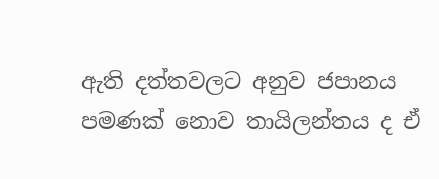ඇති දත්තවලට අනුව ජපානය පමණක් නොව තායිලන්තය ද ඒ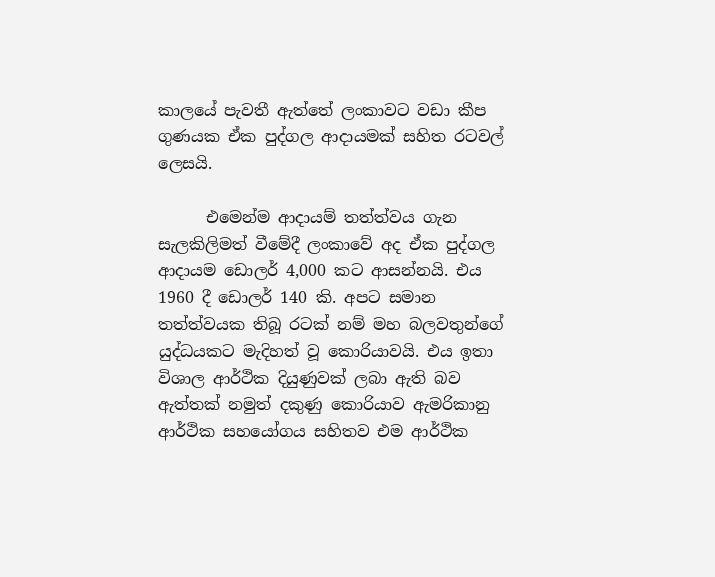කාලයේ පැවතී ඇත්තේ ලංකාවට වඩා කීප ගුණයක ඒක පුද්ගල ආදායමක් සහිත රටවල් ලෙසයි.

      එමෙන්ම ආදායම් තත්ත්වය ගැන සැලකිලිමත් වීමේදී ලංකාවේ අද ඒක පුද්ගල ආදායම ඩොලර් 4,000 කට ආසන්නයි. එය 1960 දී ඩොලර් 140 කි. අපට සමාන තත්ත්වයක තිබූ රටක් නම් මහ බලවතුන්ගේ යුද්ධයකට මැදිහත් වූ කොරියාවයි. එය ඉතා විශාල ආර්ථික දියුණුවක් ලබා ඇති බව ඇත්තක් නමුත් දකුණු කොරියාව ඇමරිකානු ආර්ථික සහයෝගය සහිතව එම ආර්ථික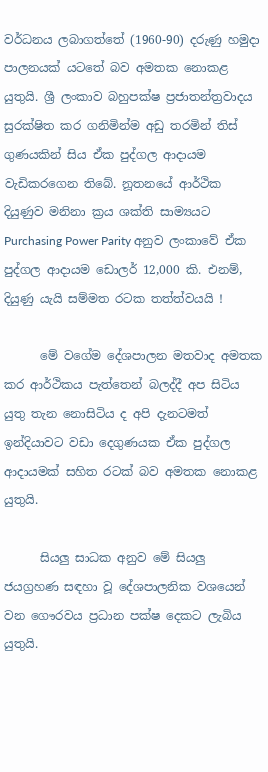වර්ධනය ලබාගත්තේ (1960-90) දරුණු හමුදා පාලනයක් යටතේ බව අමතක නොකළ යුතුයි. ශ්‍රී ලංකාව බහුපක්ෂ ප්‍රජාතන්ත්‍රවාදය සුරක්ෂිත කර ගනිමින්ම අඩු තරමින් තිස් ගුණයකින් සිය ඒක පුද්ගල ආදායම වැඩිකරගෙන තිබේ. නූතනයේ ආර්ථික දියුණුව මනිනා ක්‍රය ශක්ති සාම්‍යයට Purchasing Power Parity අනුව ලංකාවේ ඒක පුද්ගල ආදායම ඩොලර් 12,000 කි. එනම්, දියුණු යැයි සම්මත රටක තත්ත්වයයි !

      මේ වගේම දේශපාලන මතවාද අමතක කර ආර්ථිකය පැත්තෙන් බලද්දී අප සිටිය යුතු තැන නොසිටිය ද අපි දැනටමත් ඉන්දියාවට වඩා දෙගුණයක ඒක පුද්ගල ආදායමක් සහිත රටක් බව අමතක නොකළ යුතුයි.

      සියලු සාධක අනුව මේ සියලු ජයග්‍රහණ සඳහා වූ දේශපාලනික වශයෙන් වන ගෞරවය ප්‍රධාන පක්ෂ දෙකට ලැබිය යුතුයි.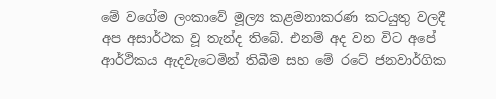මේ වගේම ලංකාවේ මූල්‍ය කළමනාකරණ කටයුතු වලදී අප අසාර්ථක වූ තැන්ද තිබේ. එනම් අද වන විට අපේ ආර්ථිකය ඇදවැටෙමින් තිබීම සහ මේ රටේ ජනවාර්ගික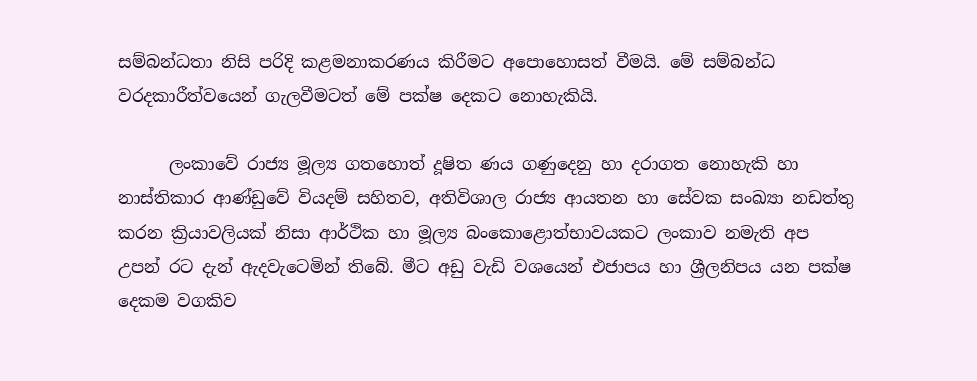සම්බන්ධතා නිසි පරිදි කළමනාකරණය කිරීමට අපොහොසත් වීමයි. මේ සම්බන්ධ වරදකාරීත්වයෙන් ගැලවීමටත් මේ පක්ෂ දෙකට නොහැකියි.

      ලංකාවේ රාජ්‍ය මූල්‍ය ගතහොත් දූෂිත ණය ගණුදෙනු හා දරාගත නොහැකි හා නාස්තිකාර ආණ්ඩුවේ වියදම් සහිතව, අතිවිශාල රාජ්‍ය ආයතන හා සේවක සංඛ්‍යා නඩත්තු කරන ක්‍රියාවලියක් නිසා ආර්ථික හා මූල්‍ය බංකොළොත්භාවයකට ලංකාව නමැති අප උපන් රට දැන් ඇදවැටෙමින් තිබේ. මීට අඩු වැඩි වශයෙන් එජාපය හා ශ්‍රීලනිපය යන පක්ෂ දෙකම වගකිව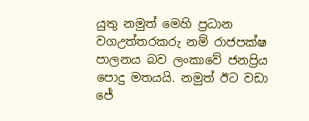යුතු නමුත් මෙහි ප්‍රධාන වගඋත්තරකරු නම් රාජපක්ෂ පාලනය බව ලංකාවේ ජනප්‍රිය පොදු මතයයි. නමුත් ඊට වඩා ජේ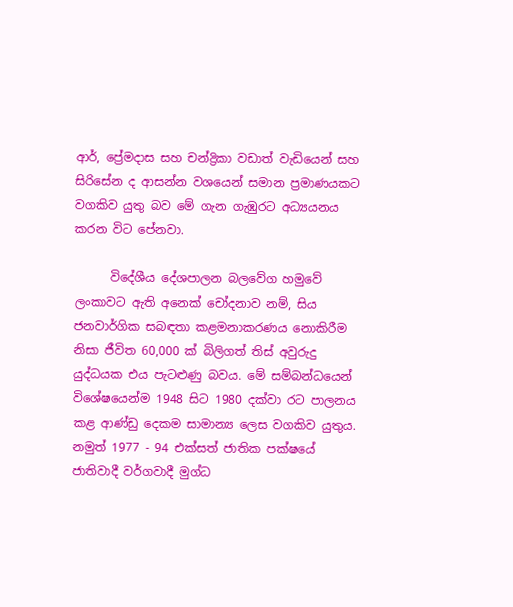ආර්, ප්‍රේමදාස සහ චන්ද්‍රිකා වඩාත් වැඩියෙන් සහ සිරිසේන ද ආසන්න වශයෙන් සමාන ප්‍රමාණයකට වගකිව යුතු බව මේ ගැන ගැඹුරට අධ්‍යයනය කරන විට පේනවා.

      විදේශීය දේශපාලන බලවේග හමුවේ ලංකාවට ඇති අනෙක් චෝදනාව නම්, සිය ජනවාර්ගික සබඳතා කළමනාකරණය නොකිරීම නිසා ජීවිත 60,000 ක් බිලිගත් තිස් අවුරුදු යුද්ධයක එය පැටළුණු බවය. මේ සම්බන්ධයෙන් විශේෂයෙන්ම 1948 සිට 1980 දක්වා රට පාලනය කළ ආණ්ඩු දෙකම සාමාන්‍ය ලෙස වගකිව යුතුය. නමුත් 1977 - 94 එක්සත් ජාතික පක්ෂයේ ජාතිවාදී වර්ගවාදී මුග්ධ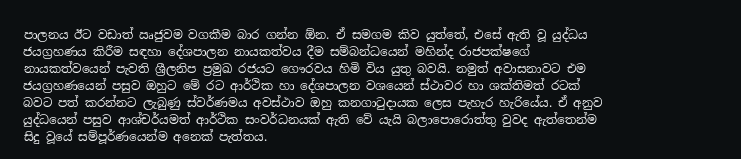පාලනය ඊට වඩාත් ඍජුවම වගකීම බාර ගන්න ඕන. ඒ සමගම කිව යුත්තේ, එසේ ඇති වූ යුද්ධය ජයග්‍රහණය කිරීම සඳහා දේශපාලන නායකත්වය දීම සම්බන්ධයෙන් මහින්ද රාජපක්ෂගේ නායකත්වයෙන් පැවති ශ්‍රීලනිප ප්‍රමුඛ රජයට ගෞරවය හිමි විය යුතු බවයි. නමුත් අවාසනාවට එම ජයග්‍රහණයෙන් පසුව ඔහුට මේ රට ආර්ථික හා දේශපාලන වශයෙන් ස්ථාවර හා ශක්තිමත් රටක් බවට පත් කරන්නට ලැබුණු ස්වර්ණමය අවස්ථාව ඔහු කනගාටුදායක ලෙස පැහැර හැරියේය. ඒ අනුව යුද්ධයෙන් පසුව ආශ්චර්යමත් ආර්ථික සංවර්ධනයක් ඇති වේ යැයි බලාපොරොත්තු වුවද ඇත්තෙන්ම සිදු වූයේ සම්පූර්ණයෙන්ම අනෙක් පැත්තය.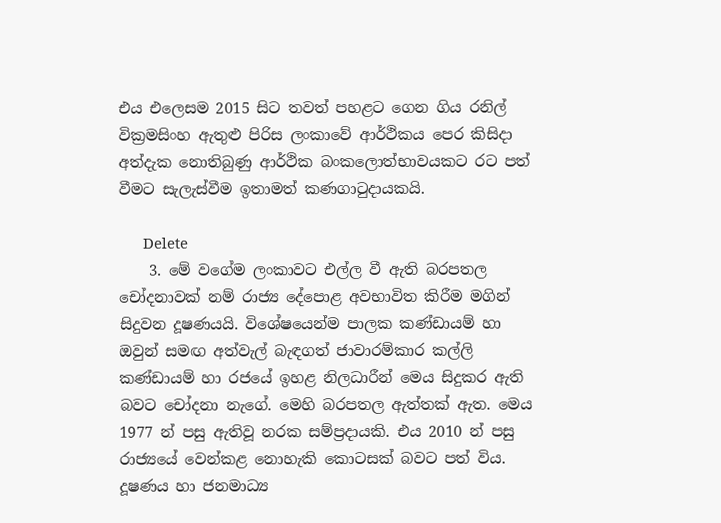එය එලෙසම 2015 සිට තවත් පහළට ගෙන ගිය රනිල් වික්‍රමසිංහ ඇතුළු පිරිස ලංකාවේ ආර්ථිකය පෙර කිසිදා අත්දැක නොතිබුණු ආර්ථික බංකලොත්භාවයකට රට පත් වීමට සැලැස්වීම ඉතාමත් කණගාටුදායකයි.

      Delete
    3. මේ වගේම ලංකාවට එල්ල වී ඇති බරපතල චෝදනාවක් නම් රාජ්‍ය දේපොළ අවභාවිත කිරීම මගින් සිදුවන දූෂණයයි. විශේෂයෙන්ම පාලක කණ්ඩායම් හා ඔවුන් සමඟ අත්වැල් බැඳගත් ජාවාරම්කාර කල්ලි කණ්ඩායම් හා රජයේ ඉහළ නිලධාරීන් මෙය සිදුකර ඇති බවට චෝදනා නැගේ. මෙහි බරපතල ඇත්තක් ඇත. මෙය 1977 න් පසු ඇතිවූ නරක සම්ප්‍රදායකි. එය 2010 න් පසු රාජ්‍යයේ වෙන්කළ නොහැකි කොටසක් බවට පත් විය. දූෂණය හා ජනමාධ්‍ය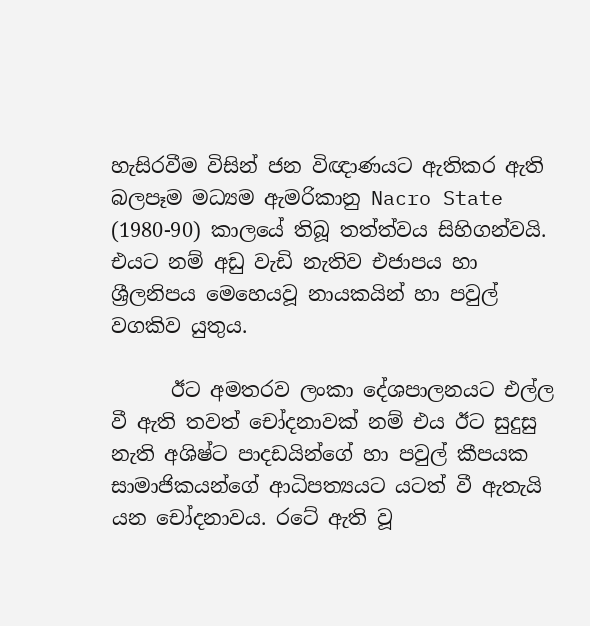හැසිරවීම විසින් ජන විඥාණයට ඇතිකර ඇති බලපෑම මධ්‍යම ඇමරිකානු Nacro State (1980-90) කාලයේ තිබූ තත්ත්වය සිහිගන්වයි. එයට නම් අඩු වැඩි නැතිව එජාපය හා ශ්‍රීලනිපය මෙහෙයවූ නායකයින් හා පවුල් වගකිව යුතුය.

      ඊට අමතරව ලංකා දේශපාලනයට එල්ල වී ඇති තවත් චෝදනාවක් නම් එය ඊට සුදුසු නැති අශිෂ්ට පාදඩයින්ගේ හා පවුල් කීපයක සාමාජිකයන්ගේ ආධිපත්‍යයට යටත් වී ඇතැයි යන චෝදනාවය. රටේ ඇති වූ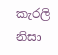කැරලි නිසා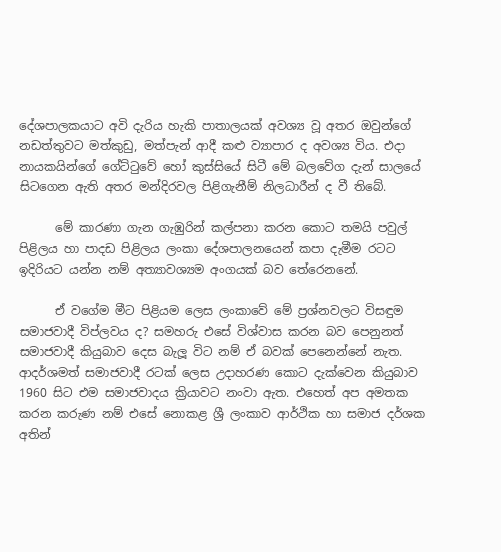දේශපාලකයාට අවි දැරිය හැකි පාතාලයක් අවශ්‍ය වූ අතර ඔවුන්ගේ නඩත්තුවට මත්කුඩු, මත්පැන් ආදී කළු ව්‍යාපාර ද අවශ්‍ය විය. එදා නායකයින්ගේ ගේට්ටුවේ හෝ කුස්සියේ සිටී මේ බලවේග දැන් සාලයේ සිටගෙන ඇති අතර මන්දිරවල පිළිගැනීම් නිලධාරීන් ද වී තිබේ.

      මේ කාරණා ගැන ගැඹුරින් කල්පනා කරන කොට තමයි පවුල් පිළිලය හා පාදඩ පිළිලය ලංකා දේශපාලනයෙන් කපා දැමීම රටට ඉදිරියට යන්න නම් අත්‍යාවශ්‍යම අංගයක් බව තේරෙනනේ.

      ඒ වගේම මීට පිළියම ලෙස ලංකාවේ මේ ප්‍රශ්නවලට විසඳුම සමාජවාදී විප්ලවය ද? සමහරු එසේ විශ්වාස කරන බව පෙනුනත් සමාජවාදී කියුබාව දෙස බැලූ විට නම් ඒ බවක් පෙනෙන්නේ නැත. ආදර්ශමත් සමාජවාදී රටක් ලෙස උදාහරණ කොට දැක්වෙන කියුබාව 1960 සිට එම සමාජවාදය ක්‍රියාවට නංවා ඇත. එහෙත් අප අමතක කරන කරුණ නම් එසේ නොකළ ශ්‍රී ලංකාව ආර්ථික හා සමාජ දර්ශක අතින්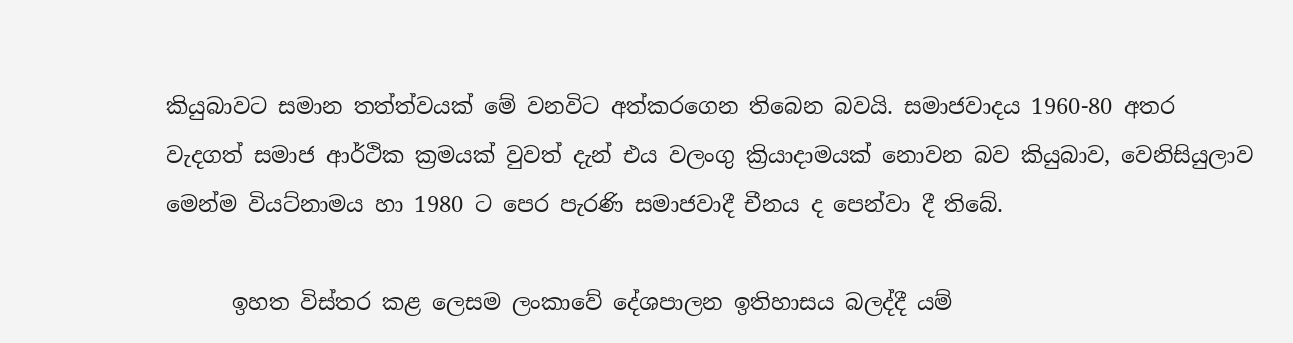කියුබාවට සමාන තත්ත්වයක් මේ වනවිට අත්කරගෙන තිබෙන බවයි. සමාජවාදය 1960-80 අතර වැදගත් සමාජ ආර්ථික ක්‍රමයක් වුවත් දැන් එය වලංගු ක්‍රියාදාමයක් නොවන බව කියුබාව, වෙනිසියුලාව මෙන්ම වියට්නාමය හා 1980 ට පෙර පැරණි සමාජවාදී චීනය ද පෙන්වා දී තිබේ.

      ඉහත විස්තර කළ ලෙසම ලංකාවේ දේශපාලන ඉතිහාසය බලද්දී යම්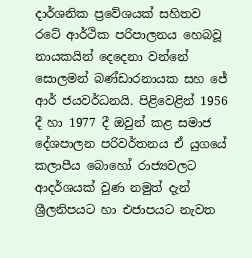දාර්ශනික ප්‍රවේශයක් සහිතව රටේ ආර්ථික පරිපාලනය හෙබවූ නායකයින් දෙදෙනා වන්නේ සොලමන් බණ්ඩාරනායක සහ ජේ ආර් ජයවර්ධනයි. පිළිවෙළින් 1956 දී හා 1977 දී ඔවුන් කළ සමාජ දේශපාලන පරිවර්තනය ඒ යුගයේ කලාපීය බොහෝ රාජ්‍යවලට ආදර්ශයක් වුණ නමුත් දැන් ශ්‍රීලනිපයට හා එජාපයට නැවත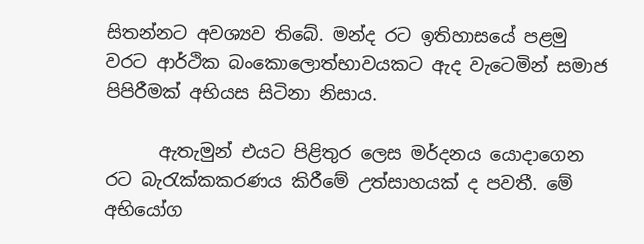සිතන්නට අවශ්‍යව තිබේ. මන්ද රට ඉතිහාසයේ පළමු වරට ආර්ථික බංකොලොත්භාවයකට ඇද වැටෙමින් සමාජ පිපිරීමක් අභියස සිටිනා නිසාය.

      ඇතැමුන් එයට පිළිතුර ලෙස මර්දනය යොදාගෙන රට බැරැක්කකරණය කිරීමේ උත්සාහයක් ද පවතී. මේ අභියෝග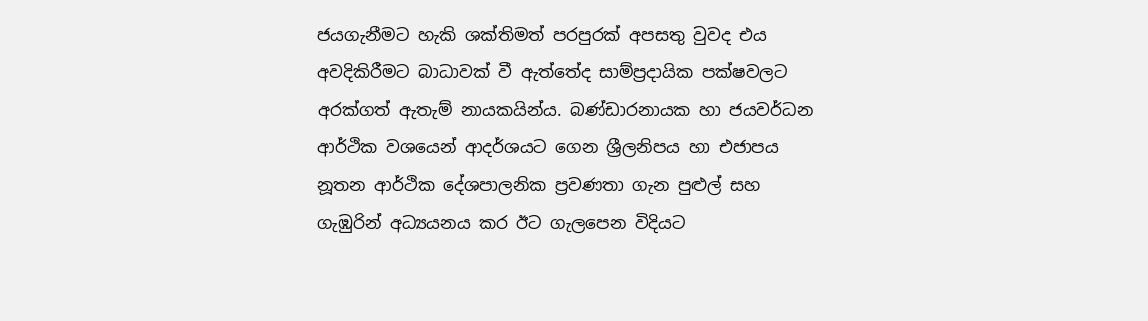ජයගැනීමට හැකි ශක්තිමත් පරපුරක් අපසතු වුවද එය අවදිකිරීමට බාධාවක් වී ඇත්තේද සාම්ප්‍රදායික පක්ෂවලට අරක්ගත් ඇතැම් නායකයින්ය. බණ්ඩාරනායක හා ජයවර්ධන ආර්ථික වශයෙන් ආදර්ශයට ගෙන ශ්‍රීලනිපය හා එජාපය නූතන ආර්ථික දේශපාලනික ප්‍රවණතා ගැන පුළුල් සහ ගැඹුරින් අධ්‍යයනය කර ඊට ගැලපෙන විදියට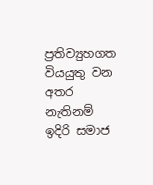ප්‍රතිව්‍යුහගත වියයුතු වන අතර නැතිනම් ඉදිරි සමාජ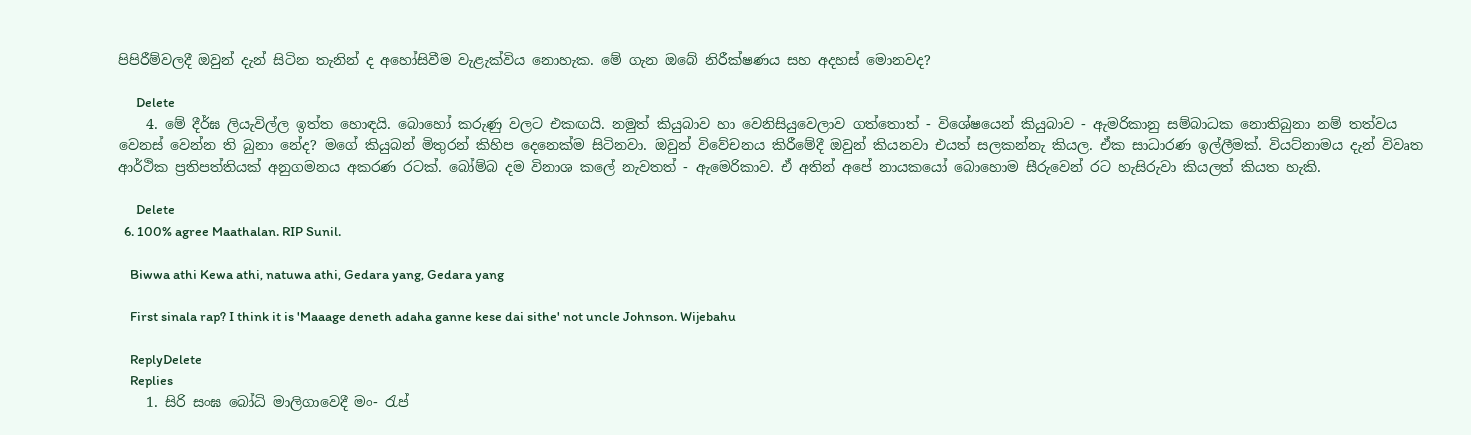පිපිරීම්වලදී ඔවුන් දැන් සිටින තැනින් ද අහෝසිවීම වැළැක්විය නොහැක. මේ ගැන ඔබේ නිරීක්ෂණය සහ අදහස් මොනවද?

      Delete
    4. මේ දීර්ඝ ලියැවිල්ල ඉත්ත හොඳයි. බොහෝ කරුණු වලට එකඟයි. නමුත් කියුබාව හා වෙනිසියුවෙලාව ගත්තොත් - විශේෂයෙන් කියුබාව - ඇමරිකානු සම්බාධක නොතිබුනා නම් තත්වය වෙනස් වෙන්න ති බුනා නේද? මගේ කියුබන් මිතුරන් කිහිප දෙනෙක්ම සිටිනවා. ඔවුන් විවේචනය කිරීමේදී ඔවුන් කියනවා එයත් සලකන්නැ කියල. ඒක සාධාරණ ඉල්ලීමක්. වියට්නාමය දැන් විවෘත ආර්ථික ප්‍රතිපත්තියක් අනුගමනය අකරණ රටක්. බෝම්බ දම විනාශ කලේ නැවතත් - ඇමෙරිකාව. ඒ අතින් අපේ නායකයෝ බොහොම සීරුවෙන් රට හැසිරුවා කියලත් කියත හැකි.

      Delete
  6. 100% agree Maathalan. RIP Sunil.

    Biwwa athi Kewa athi, natuwa athi, Gedara yang, Gedara yang

    First sinala rap? I think it is 'Maaage deneth adaha ganne kese dai sithe' not uncle Johnson. Wijebahu

    ReplyDelete
    Replies
    1. සිරි සංඝ බෝධි මාලිගාවෙදී මං- රැප්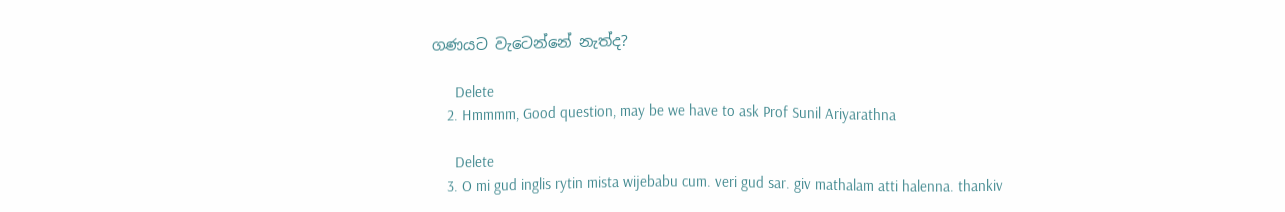ගණයට වැටෙන්නේ නැත්ද?

      Delete
    2. Hmmmm, Good question, may be we have to ask Prof Sunil Ariyarathna

      Delete
    3. O mi gud inglis rytin mista wijebabu cum. veri gud sar. giv mathalam atti halenna. thankiv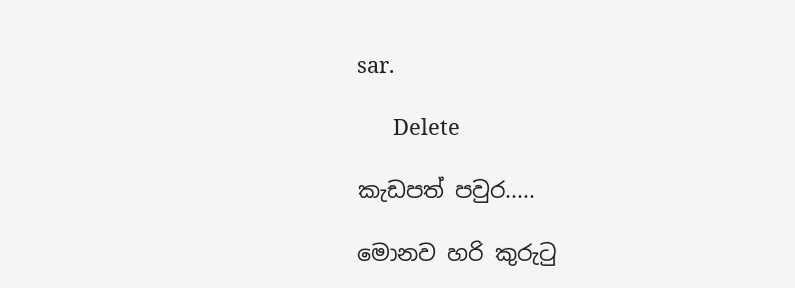sar.

      Delete

කැඩපත් පවුර.....

මොනව හරි කුරුටු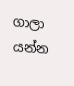ගාලා යන්න